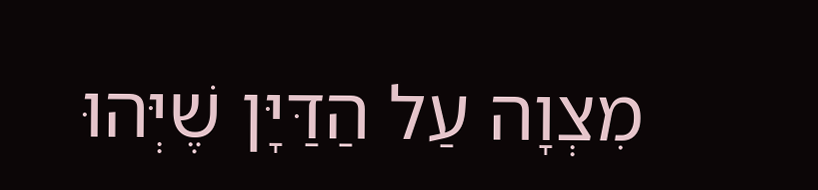מִצְוָה עַל הַדַּיָּן שֶׁיְּהוּ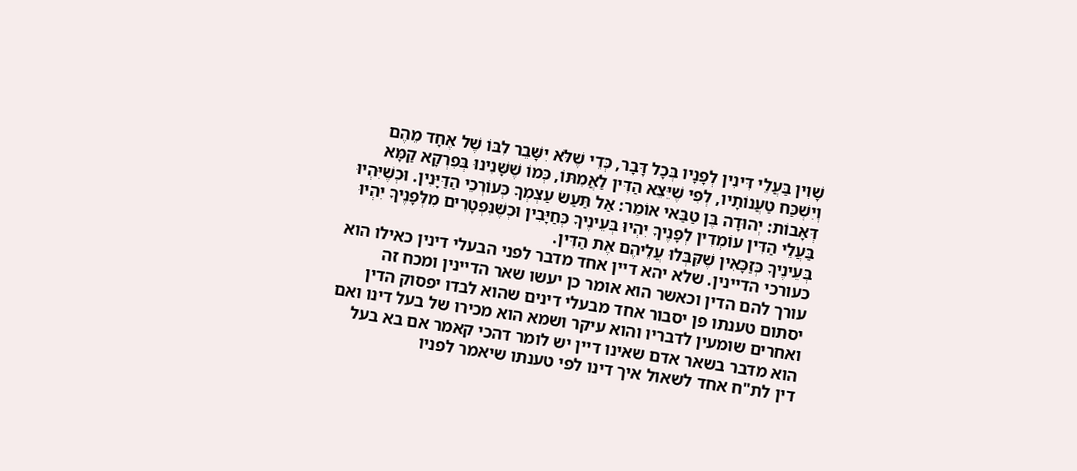שָׁוִין בַּעֲלֵי דִּינִין לְפָנָיו בְּכָל דָּבָר, כְּדֵי שֶׁלֹּא יִשָּׁבֵר לִבּוֹ שֶׁל אֶחָד מֵהֶם וְיִשְׁכַּח טַעֲנוֹתָיו, לְפִי שֶׁיֵּצֵא הַדִּין לַאֲמִתּוֹ, כְּמוֹ שֶׁשָּׁנִינוּ בְּפִרְקָא קַמָּא דְּאָבוֹת: יְהוּדָה בֶּן טַבַּאי אוֹמֵר: אַל תַּעַשׂ עַצְמְךָ כְּעוֹרְכֵי הַדַּיָּנִין. וּכְשֶׁיִּהְיוּ בַּעֲלֵי הַדִּין עוֹמְדִין לְפָנֶיךָ יִהְיוּ בְּעֵינֶיךָ כְּחַיָּבִין וּכְשֶׁנִּפְטָרִים מִלְּפָנֶיךָ יִהְיוּ בְּעֵינֶיךָ כְּזַכָּאִין שֶׁקִּבְּלוּ עֲלֵיהֶם אֶת הַדִּין.
כעורכי הדיינין. שלא יהא דיין אחד מדבר לפני הבעלי דינין כאילו הוא עורך להם הדין וכאשר הוא אומר כן יעשו שאר הדיינין ומכח זה יסתום טענתו פן יסבור אחד מבעלי דינים שהוא לבדו יפסוק הדין ואחרים שומעין לדבריו והוא עיקר ושמא הוא מכירו של בעל דינו ואם הוא מדבר בשאר אדם שאינו דיין יש לומר דהכי קאמר אם בא בעל דין לת"ח אחד לשאול איך דינו לפי טענתו שיאמר לפניו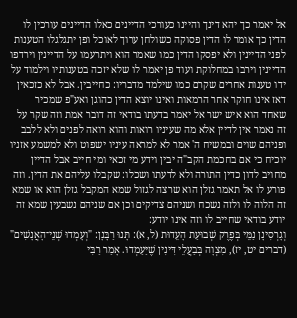אל יאמר כך יהא דינך והיינו כעורכי הדיינים כאלו הדיינים עורכין לו הדין כך אומר לו הדין פסוקה כשולחן ערוך לאוכל ופן יתגלגלו הטענות לפני הדיינין ולא יפסקו הדין כמו שאמר הוא ויתרעמו על הדיינין וירדפו הדיינין וירבו במחלוקת ועוד פן יאמר לו שלא יזכה בטענותיו וילמוד על ידו טענות אחרים שקרם כמו שילמד מדבריו: כחייבין. אבל לא כזכאין דאז אינו חוקר אחר הרמאות ואינו יוצא הדין כהוגן ואע"פ שמכיר שאחד הוא איש ישר אל יאמר בדעתו בודאי זה דובר אמת וזה שקר על זה נאמר אין לדיין אלא מה שעיניו רואות והוא רואה לפנים ולא ללבב ופניהם שוים ובמשיח ה' אמר לא למראה עיניו ישפוט ולא למשמע אזניו יוכיח כי אם בחכמת הקב"ה יבין וידע מי זכאי ומי חייב אבל הדיין מחויב לדון כדין התורה ולא לדעתו ושכלו: שקבלו עליהם את הדין. וזה פורע לו אל תאמר גזלן הוא שרצה לגזול שמא המקבל גזלן הוא או שמא זה הלוה לו ולזה נשכח ושניהם צדיקים וכן אם שניהם נשבעין שמא זה יודע בודאי שחייב לו וזה אינו יודע:
וְגָרְסִינָן נַמֵּי בְּפֶרֶק שְׁבוּעַת הָעֵדוּת (ל, א): תָּנוּ רַבָּנָן: "וְעָמְדוּ שְׁנֵי־הָאֲנָשִׁים" (דברים יט, יז), מִצְוָה בְּבַעֲלֵי דִּינִין שֶׁיַּעַמְדוּ. אָמַר רַבִּי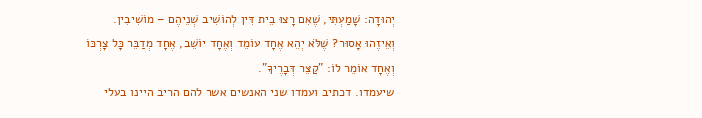יְהוּדָה: שָׁמַעְתִּי, שֶׁאִם רָצוּ בֵית דִּין לְהוֹשִׁיב שְׁנֵיהֶם – מוֹשִׁיבִין. וְאֵיזֶהוּ אָסוּר? שֶׁלֹּא יְהֵא אֶחָד עוֹמֵד וְאֶחָד יוֹשֵׁב, אֶחָד מְדַבֵּר כָּל צָרְכּוֹ וְאֶחָד אוֹמֵר לוֹ: "קַצֵּר דְּבָרֶיךָ".
שיעמדו. דכתיב ועמדו שני האנשים אשר להם הריב היינו בעלי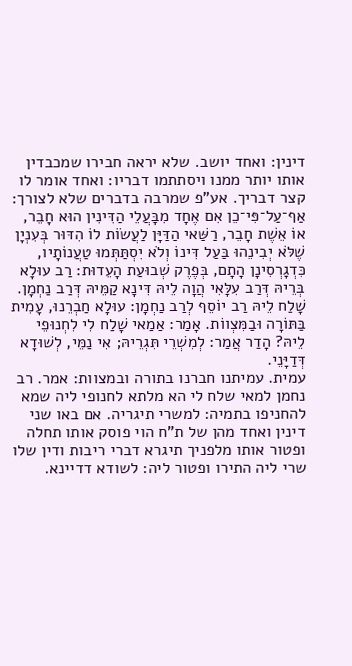דינין: ואחד יושב. שלא יראה חבירו שמכבדין אותו יותר ממנו ויסתתמו דבריו: ואחד אומר לו קצר דבריך. אע"פ שמרבה בדברים שלא לצורך:
אַף־עַל־פִּי־כֵן אִם אֶחָד מִבָּעֲלֵי הַדִּינִין הוּא חָבֵר, אוֹ אֵשֶׁת חָבֵר, רַשַּׁאי הַדַּיָּן לַעֲשׂוֹת לוֹ הִדּוּר בְּעִנְיָן שֶׁלֹּא יְבִינֵהוּ בַּעַל דִּינוֹ וְלֹא יִסְתַּתְּמוּ טַעֲנוֹתָיו, כִּדְגָרְסִינָן הָתָם, בְּפֶרֶק שְׁבוּעַת הָעֵדוּת: רַב עוּלָא בְּרֵיהּ דְּרַב עִלָּאִי הֲוָה לֵיהּ דִּינָא קַמֵּיהּ דְּרַב נַחְמָן. שָׁלַח לֵיהּ רַב יוֹסֵף לְרַב נַחְמָן: עוּלָא חַבְרֵנוּ, עָמִית בַּתּוֹרָה וּבַמִּצְווֹת. אָמַר: אַמַאי שָׁלַח לִי לִחְנוּפֵי לֵיהּ? הָדַר אֲמַר: לְמִשְׁרֵי תִּגְרֵיהּ; אִי נַמֵּי, לְשׁוּדָא דְּדַיָּנֵי.
עמית. עמיתנו חברנו בתורה ובמצוות: אמר. רב נחמן למאי שלח לי הא מלתא לחנופי ליה שמא להחניפו בתמיה: למשרי תיגריה. אם באו שני דינין ואחד מהן של ת"ח הוי פוסק אותו תחלה ופטור אותו מלפניך תיגרא דברי ריבות ודין שלו שרי ליה התירו ופטור ליה: לשודא דדיינא.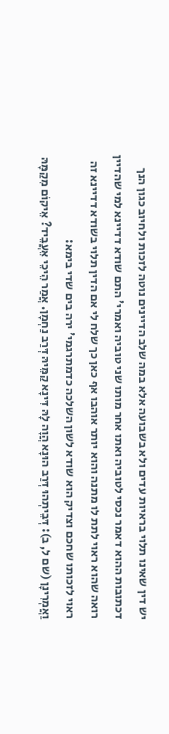יש דין שאינו תלוי בראיות עדים ולא בשבועה אלא במה שלב הדיינים נוטה לזכות ולחיוב כגון הנך דכתובות ההוא דאמר נכסי לטוביה ואתו אחר מותו שני טוביה ואמרי' התם שודא דדיינא למי שהדיין רואה שהוא ראוי לתת לו מתנה והוא יותר אוהבו אף כאן כך שלח לי אם הדין תלוי בשודא דדיינא זה ראוי לזכותו שחכם וצדיק הוא שודא לשון השלכה כדמתרגמי' ירה בים שדי בימא:
וַאֲמְרִינָן (שם ל, ב): דְּבֵיתְהוּ דְּרַב הוּנָא הֲוָה לָהּ דִּינָא קַמֵּיהּ דְּרַב נַחְמָן. אֲמַר הֵיכֵי אֵעֲבֵיד? אֵיקוֹם מִקַמָּהּ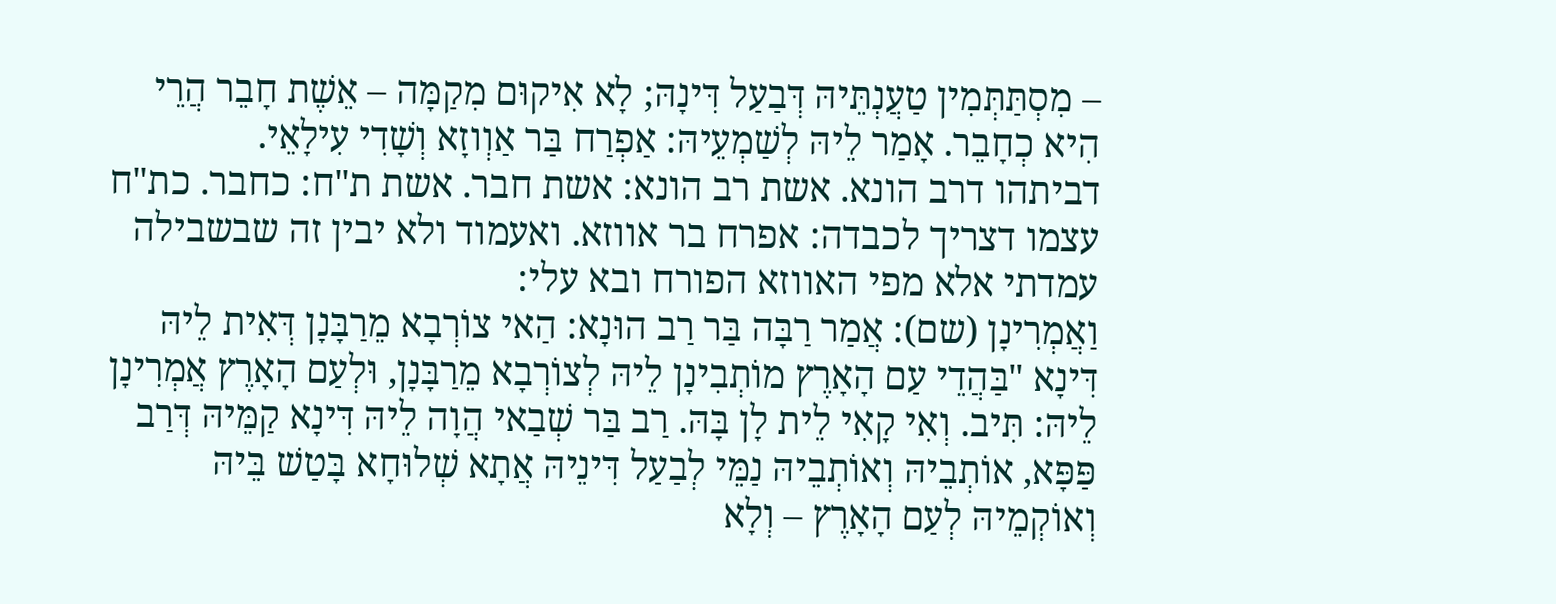– מִסְתַּתְּמִין טַעֲנְתֵּיהּ דְּבַעַל דִּינָהּ; לָא אִיקוּם מִקַמָּה – אֵשֶׁת חָבֵר הֲרֵי הִיא כְחָבֵר. אָמַר לֵיהּ לְשַׁמְעֵיהּ: אַפְרַח בַּר אַוְוזָא וְשָׁדִי עִילָאֵי.
דביתהו דרב הונא. אשת רב הונא: אשת חבר. אשת ת"ח: כחבר. כת"ח עצמו דצריך לכבדה: אפרח בר אווזא. ואעמוד ולא יבין זה שבשבילה עמדתי אלא מפי האווזא הפורח ובא עלי:
וַאֲמְרִינָן (שם): אֲמַר רַבָּה בַּר רַב הוּנָא: הַאי צוֹרְבָא מֵרַבָּנָן דְּאִית לֵיהּ דִּינָא "בַּהֲדֵי עַם הָאָרֶץ מוֹתְבִינָן לֵיהּ לְצוֹרְבָא מֵרַבָּנָן, וּלְעַם הָאָרֶץ אֲמְרִינָן לֵיהּ: תִּיב. וְאִי קָאִי לֵית לָן בָּהּ. רַב בַּר שְׁבַאי הֲוָה לֵיהּ דִּינָא קַמֵּיהּ דְּרַב פַּפָּא, אוֹתְבֵיהּ וְאוֹתְבֵיהּ נַמֵּי לְבַעַל דִּינֵיהּ אֲתָא שְׁלוּחָא בָּטַשׁ בֵּיהּ וְאוֹקְמֵיהּ לְעַם הָאָרֶץ – וְלָא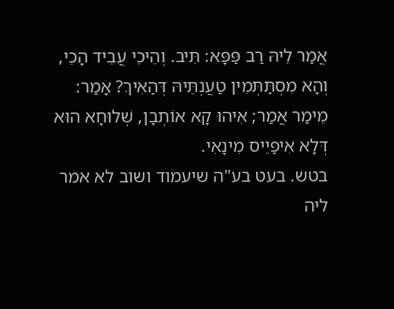אֲמַר לֵיהּ רַב פַּפָּא: תִּיב. וְהֵיכֵי עֲבֵיד הָכֵי, וְהָא מִסְתַּתְּמִין טַעֲנְתֵּיהּ דְּהַאִיךְ? אָמַר: מֵימַר אֲמַר; אִיהוּ קָא אוֹתְבָן, שְׁלוּחָא הוּא דְּלָא אִיפַיֵיס מִינָאִי.
בטש. בעט בע"ה שיעמוד ושוב לא אמר ליה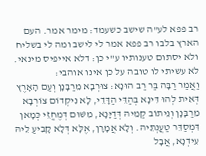רב פפא לע"ה שישב כשעמד: מימר אמר. העם הארץ בלבו רב פפא אמר לי לישב ומה לי בשליח ולא יסתום טענותיו ע"י כן: דלא אייפיס מינאי. לא עשיתי לו טובה על כן אינו אוהבי:
וַאֲמַר רַבָּה בַּר רַב הוּנָא: צוּרְבָא מֵרַבָּנָן וְעַם הָאָרֶץ דְּאִית לְהוּ דִּינָא בְּהַדֵּי הַדָּדֵי, לָא נִיקְדוֹם צוֹרְבָא מֵרַבָּנָן וְנֵיתוֹב קַמֵּיהּ דְּדַיָּנָא, מִשּׁוּם דְּמֶחֱזֵי כְּמָאן דִּמְסַדֵּר טַעֲנְתֵּיהּ. וְלָא אֲמָרָן, אֶלָּא דְּלָא קָבִיעַ לֵיהּ עִידְנָא, אֲבָל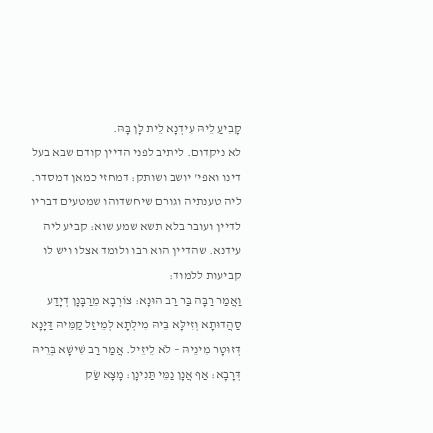קָבִיעַ לֵיהּ עִידְנָא לֵית לָן בָּהּ.
לא ניקדום. ליתיב לפני הדיין קודם שבא בעל דינו ואפי' יושב ושותק: דמחזי כמאן דמסדר. ליה טענתיה וגורם שיחשדוהו שמטעים דבריו לדיין ועובר בלא תשא שמע שוא: קביע ליה עידנא. שהדיין הוא רבו ולומד אצלו ויש לו קביעות ללמוד:
וַאֲמַר רַבָּה בַּר רַב הוּנָא: צוֹרְבָא מֵרַבָּנָן דְיָדַע סַהֲדוּתָא וְזִילָּא בֵּיהּ מִילְתָא לְמֵיזַל קַמֵּיהּ דַּיָּנָא דְּזוּטָר מִינֵיהּ – לֹא לֵיזֵיל. אֲמַר רַב שִׁישָׁא בְּרֵיהּ דְּרָבָא: אַף אֲנָן נַמֵּי תַּנִינָן: מָצָא שַׂק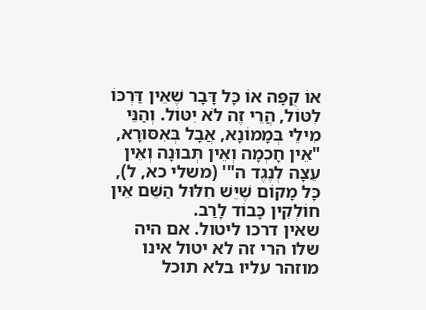אוֹ קֻפָּה אוֹ כָּל דָּבָר שֶׁאֵין דַּרְכּוֹ לִטּוֹל, הֲרֵי זֶה לֹא יִטּוֹל. וְהַנֵּי מִילֵי בְּמָמוֹנָא, אֲבָל בְּאִסּוּרָא, "אֵין חָכְמָה וְאֵין תְּבוּנָה וְאֵין עֵצָה לְנֶגֶד ה"' (משלי כא, ל), כָּל מָקוֹם שֶׁיֵּשׁ חִלּוּל הַשֵּׁם אֵין חוֹלְקִין כָּבוֹד לָרַב.
שאין דרכו ליטול. אם היה שלו הרי זה לא יטול אינו מוזהר עליו בלא תוכל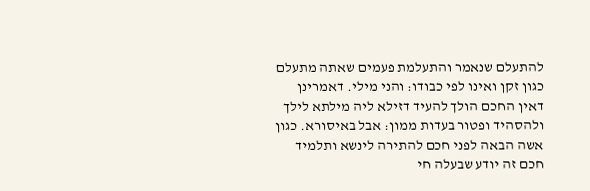להתעלם שנאמר והתעלמת פעמים שאתה מתעלם כגון זקן ואינו לפי כבודו: והני מילי. דאמרינן דאין החכם הולך להעיד דזילא ליה מילתא לילך ולהסהיד ופטור בעדות ממון: אבל באיסורא. כגון אשה הבאה לפני חכם להתירה לינשא ותלמיד חכם זה יודע שבעלה חי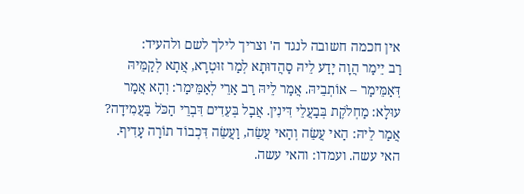אין חכמה חשובה לנגד ה' וצריך לילך לשם ולהעיד:
רַב יֵימַר הֲוָה יָדַע לֵיהּ סַהֲדוּתָא לְמַר זוּטְרָא, אֲתָא לְקַמֵּיהּ דְּאַמֵּימַר – אוֹתְבֵיהּ. אֲמַר לֵיהּ רַב אַרֵי לְאַמֵּימַר: וְהָא אֲמַר עוּלָא: מַחְלֹקֶת בְּבַעֲלֵי דִּינִין. אֲבָל בְּעֵדִים דִּבְרֵי הַכֹּל בַּעֲמִידָה? אֲמַר לֵיהּ: הַאי עֲשֵׂה וְהַאי עֲשֵׂה, וַעֲשֵׂה דִּכְבוֹד תוֹרָה עָדִיף.
האי עשה. ועמדו: והאי עשה.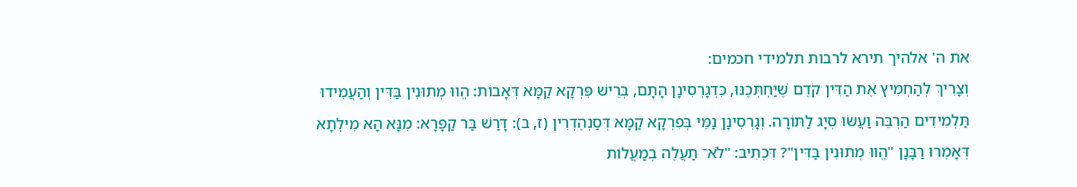את ה' אלהיך תירא לרבות תלמידי חכמים:
וְצָרִיךְ לְהַחְמִיץ אֶת הַדִּין קֹדֶם שֶׁיַּחְתְּכֶנּוּ, כִּדְגָרְסִינָן הָתָם, בְּרֵישׁ פִּרְקָא קַמָּא דְּאָבוֹת: הֱווּ מְתוּנִין בַּדִּין וְהַעֲמִידוּ תַּלְמִידִים הַרְבֵּה וַעֲשׂוּ סְיָג לַתּוֹרָה. וְגָרְסִינָן נַמֵּי בְּפִרְקָא קַמָּא דְּסַנְהֶדְרִין (ז, ב): דָּרַשׁ בַּר קַפָּרָא: מִנָּא הָא מִילְתָא דְּאָמְרוּ רַבָּנָן "הֱווּ מְתוּנִין בַּדִּין"? דִּכְתִיב: "לֹא־ תַעֲלֶה בְמַעֲלוֹת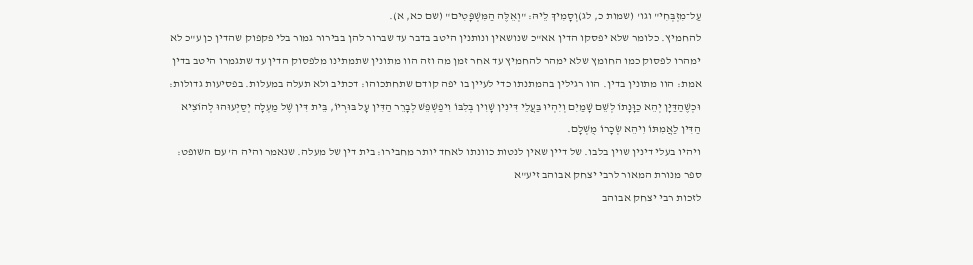עַל־מִזְבְּחִי" וגו' (שמות כ, לג)וְסָמִיךְ לֵיהּ: "וְאֵלֶּה הַמִּשְׁפָּטִים" (שם כא, א).
להחמיץ. כלומר שלא יפסקו הדין אא"כ שנושאין ונותנין היטב בדבר עד שברור להן בבירור גמור בלי פקפוק שהדין כן ע"כ לא ימהרו לפסוק כמו החומץ שלא ימהר להחמיץ עד אחר זמן מה וזה הוו מתונין שתמתינו מלפסוק הדין עד שתגמרו היטב בדין אמת: הוו מתונין בדין. הוו רגילין בהמתנתו כדי לעיין בו יפה קודם שתחתכוהו: דכתיב ולא תעלה במעלות. בפסיעות גדולות:
וּכְשֶׁהַדַּיָּן יְהֵא כַוָּנָתוֹ לְשֵׁם שָׁמַיִם וְיִהְיוּ בַּעֲלֵי דִּינִין שָׁוִין בְּלִבּוֹ וִיפַשְׁפֵּשׁ לְבָרֵר הַדִּין עָל בּוּרְיוֹ, בֵּית דִּין שֶׁל מַעְלָה יְסַיְּעוּהוּ לְהוֹצִיא הַדִּין לַאֲמִתּוֹ וִיהֵא שְׂכָרוֹ מֻשְׁלָם.
ויהיו בעלי דינין שוין בלבו. של דיין שאין לנטות כוונתו לאחד יותר מחבירו: בית דין של מעלה. שנאמר והיה ה' עם השופט:
ספר מנורת המאור לרבי יצחק אבוהב זיע"א
לזכות רבי יצחק אבוהב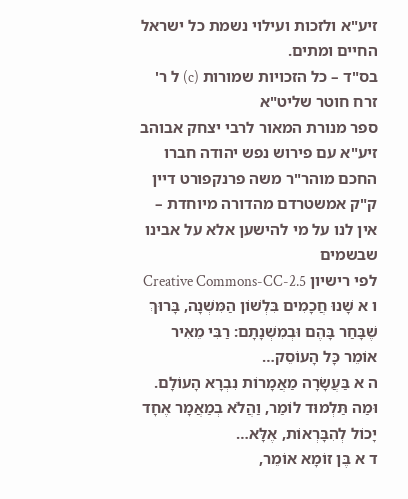זיע"א ולזכות ועילוי נשמת כל ישראל החיים ומתים.
בס"ד – כל הזכויות שמורות (c) ל ר' זרח חוטר שליט"א
ספר מנורת המאור לרבי יצחק אבוהב זיע"א עם פירוש נפש יהודה חברו החכם מוהר"ר משה פרנקפורט דיין ק"ק אמשטרדם מהדורה מיוחדת – אין לנו על מי להישען אלא על אבינו שבשמים
לפי רישיון Creative Commons-CC-2.5
ו א שָׁנוּ חֲכָמִים בִּלְשׁוֹן הַמִּשְׁנָה, בָּרוּךְ שֶׁבָּחַר בָּהֶם וּבְמִשְׁנָתָם: רַבִּי מֵאִיר אוֹמֵר כָּל הָעוֹסֵק…
ה א בַּעֲשָׂרָה מַאֲמָרוֹת נִבְרָא הָעוֹלָם. וּמַה תַּלְמוּד לוֹמַר, וַהֲלֹא בְמַאֲמָר אֶחָד יָכוֹל לְהִבָּרְאוֹת, אֶלָּא…
ד א בֶּן זוֹמָא אוֹמֵר,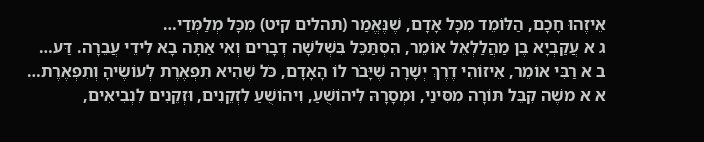אֵיזֶהוּ חָכָם, הַלּוֹמֵד מִכָּל אָדָם, שֶׁנֶּאֱמַר (תהלים קיט) מִכָּל מְלַמְּדַי…
ג א עֲקַבְיָא בֶן מַהֲלַלְאֵל אוֹמֵר, הִסְתַּכֵּל בִּשְׁלשָׁה דְבָרִים וְאִי אַתָּה בָא לִידֵי עֲבֵרָה. דַּע…
ב א רַבִּי אוֹמֵר, אֵיזוֹהִי דֶרֶךְ יְשָׁרָה שֶׁיָּבֹר לוֹ הָאָדָם, כֹּל שֶׁהִיא תִפְאֶרֶת לְעוֹשֶׂיהָ וְתִפְאֶרֶת…
א א משֶׁה קִבֵּל תּוֹרָה מִסִּינַי, וּמְסָרָהּ לִיהוֹשֻׁעַ, וִיהוֹשֻׁעַ לִזְקֵנִים, וּזְקֵנִים לִנְבִיאִים,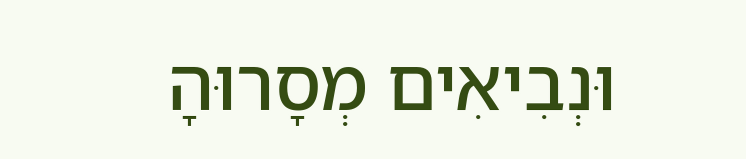וּנְבִיאִים מְסָרוּהָ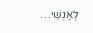לְאַנְשֵׁי…